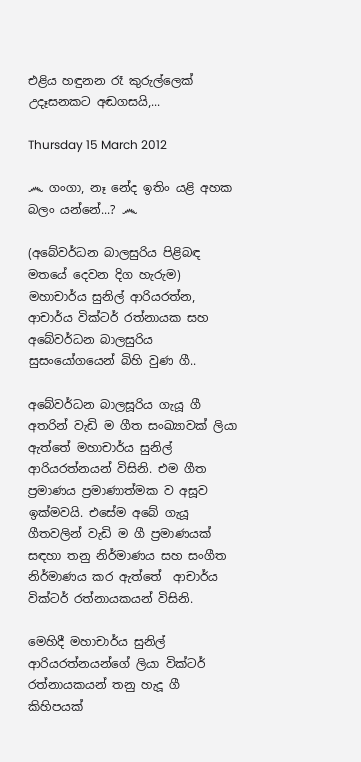එළිය හඳුනන රෑ කුරුල්ලෙක් උදෑසනකට අඬගසයි,...

Thursday 15 March 2012

෴ ගංගා, නෑ නේද ඉතිං යළි අහක බලං යන්නේ...? ෴

(අබේවර්ධන බාලසුරිය පිළිබඳ මතයේ දෙවන දිග හැරුම)
මහාචාර්ය සුනිල් ආරියරත්න, ආචාර්ය වික්ටර් රත්නායක සහ අබේවර්ධන බාලසුරිය සුසංයෝගයෙන් බිහි වුණ ගී..

අබේවර්ධන බාලසූරිය ගැයූ ගී අතරින් වැඩි ම ගීත සංඛ්‍යාවක් ලියා ඇත්තේ මහාචාර්ය සුනිල් ආරියරත්නයන් විසිනි. එම ගීත ප්‍රමාණය ප්‍රමාණාත්මක ව අසූව ඉක්මවයි. එසේම අබේ ගැයූ ගීතවලින් වැඩි ම ගී ප්‍රමාණයක් සඳහා තනු නිර්මාණය සහ සංගීත නිර්මාණය කර ඇත්තේ  ආචාර්ය වික්ටර් රත්නායකයන් විසිනි.

මෙහිදී මහාචාර්ය සුනිල් ආරියරත්නයන්ගේ ලියා වික්ටර් රත්නායකයන් තනු හැදූ ගී කිහිපයක්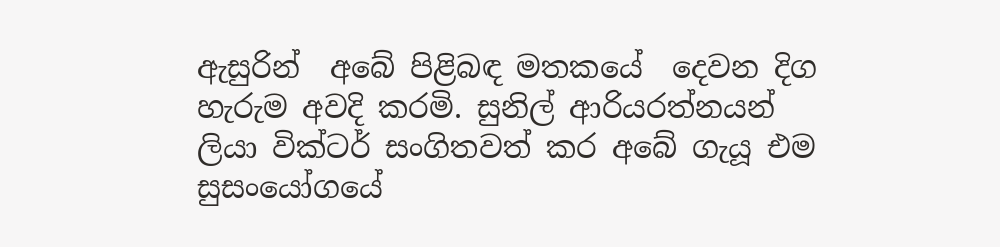ඇසුරින්  අබේ පිළිබඳ මතකයේ  දෙවන දිග හැරුම අවදි කරමි. සුනිල් ආරියරත්නයන් ලියා වික්ටර් සංගිතවත් කර අබේ ගැයූ එම සුසංයෝගයේ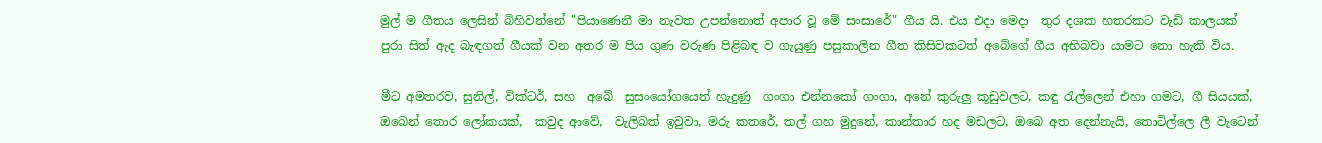මුල් ම ගීතය ලෙසින් බිහිවන්නේ "පියාණෙනී මා නැවත උපන්නොත් අපාර වූ මේ සංසාරේ" ගීය යි. එය එදා මෙදා  තුර දශක හතරකට වැඩි කාලයක් පුරා සිත් ඇද බැඳගත් ගීයක් වන අතර ම පිය ගුණ වරුණ පිළිබඳ ව ගැයුණු පසුකාලින ගීත කිසිවකටත් අබේගේ ගීය අභිබවා යාමට නො හැකි විය.

මීට අමතරව, සුනිල්, වික්ටර්, සහ  අබේ  සුසංයෝගයෙන් හැදුණු  ගංගා එන්නකෝ ගංගා, අනේ කුරුලු කූඩුවලට, කඳු රැල්ලෙන් එහා ගමට, ගී සියයක්, ඔබෙන් තොර ලෝකයක්,  කවුද ආවේ,  වැලිබත් ඉවුවා, මරු කතරේ, තල් ගහ මුදුනේ, කාන්තාර හද මඩලට, ඔබෙ අත දෙන්නැයි, තොටිල්ලෙ ලී වැටෙන්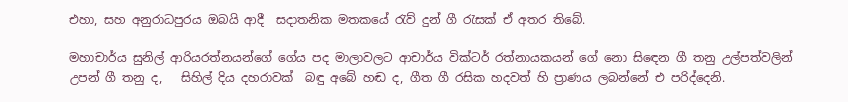එහා, සහ අනුරාධපුරය ඔබයි ආදී  සදාතනික මතකයේ රැව් දුන් ගී රැසක් ඒ අතර තිබේ.

මහාචාර්ය සුනිල් ආරියරත්නයන්ගේ ගේය පද මාලාවලට ආචාර්ය වික්ටර් රත්නායකයන් ගේ නො සි‍ඳෙන ගී තනු උල්පත්වලින්  උපන් ගී තනු ද,   සිහිල් දිය දහරාවක්  බඳු අබේ හඬ ද, ගීත ගී රසික හදවත් හි ප්‍රාණය ලබන්නේ එ පරිද්දෙනි.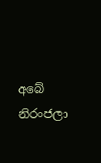අබේ නිරංජලා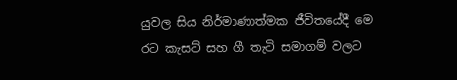යුවල සිය නිර්මාණාත්මක ජීවිතයේදී මෙ රට කැසට් සහ ගී තැටි සමාගම් වලට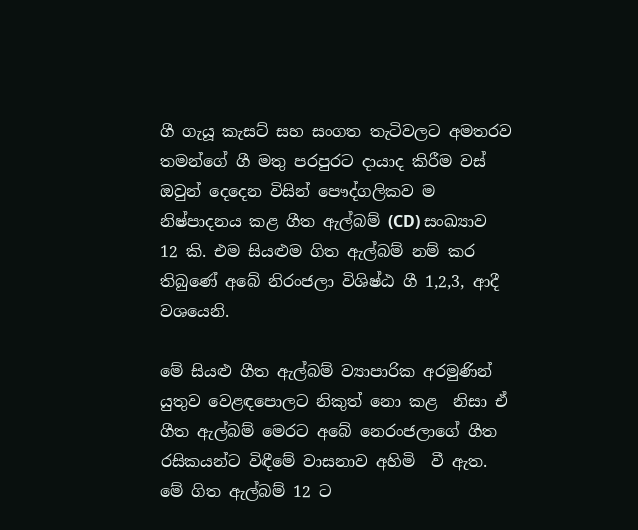ගී ගැයූ කැසට් සහ සංගත තැටිවලට අමතරව තමන්ගේ ගී මතු පරපුරට දායාද කිරීම වස් ඔවුන් දෙදෙන විසින් පෞද්ගලිකව ම නිෂ්පාදනය කළ ගීත ඇල්බම් (CD) සංඛ්‍යාව 12 කි. එම සියළුම ගිත ඇල්බම් නම් කර තිබුණේ අබේ නිරංජලා විශිෂ්ඨ ගී 1,2,3, ආදී වශයෙනි.

මේ සියළු ගීත ඇල්බම් ව්‍යාපාරික අරමුණින් යුතුව වෙළඳපොලට නිකුත් නො කළ  නිසා ඒ ගීත ඇල්බම් මෙරට අබේ නෙරංජලාගේ ගීත රසිකයන්ට විඳීමේ වාසනාව අහිමි  වී ඇත. මේ ගිත ඇල්බම් 12 ට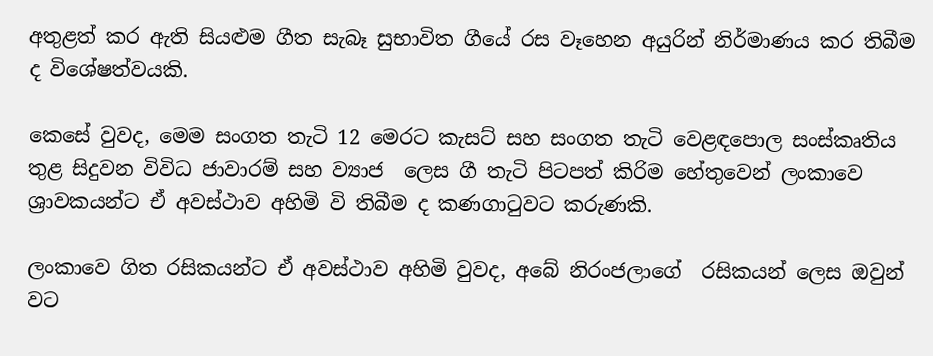අතුළත් කර ඇති සියළුම ගීත සැබෑ සුභාවිත ගීයේ රස වෑහෙන අයුරින් නිර්මාණය කර තිබීම ද විශේෂත්වයකි.

කෙසේ වුවද, මෙම සංගත තැටි 12 මෙරට කැසට් සහ සංගත තැටි වෙළඳපොල සංස්කෘතිය තුළ සිදුවන විවිධ ජාවාරම් සහ ව්‍යාජ  ලෙස ගී තැටි පිටපත් කිරිම හේතුවෙන් ලංකාවෙ ශ්‍රාවකයන්ට ඒ අවස්ථාව අහිමි වි තිබීම ද කණගාටුවට කරුණකි.

ලංකාවෙ ගිත රසිකයන්ට ඒ අවස්ථාව අහිමි වුවද, අබේ නිරංජලාගේ  රසිකයන් ලෙස ඔවුන් වට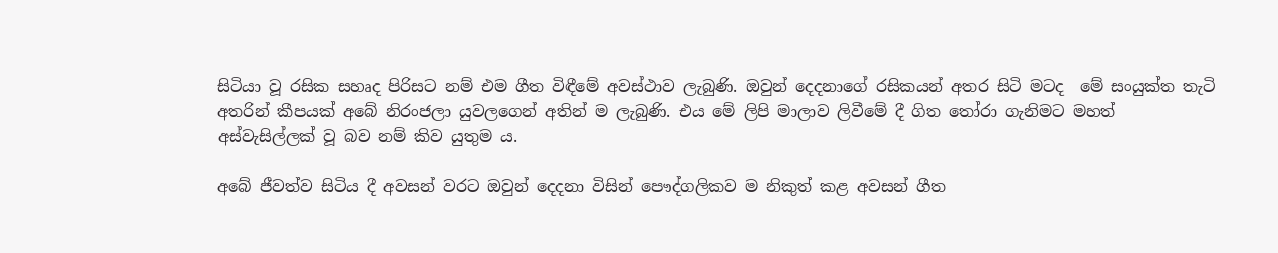සිටියා වූ රසික සහෘද පිරිසට නම් එම ගීත විඳීමේ අවස්ථාව ලැබුණි. ඔවුන් දෙදනාගේ රසිකයන් අතර සිටි මටද  මේ සංයුක්ත තැටි අතරින් කීපයක් අබේ නිරංජලා යුවලගෙන් අතින් ම ලැබුණි. එය මේ ලිපි මාලාව ලිවීමේ දී ගිත තෝරා ගැනිමට මහත් අස්වැසිල්ලක් වූ බව නම් කිව යුතුම ය.

අබේ ජීවත්ව සිටිය දී අවසන් වරට ඔවුන් දෙදනා විසින් පෞද්ගලිකව ම නිකුත් කළ අවසන් ගීත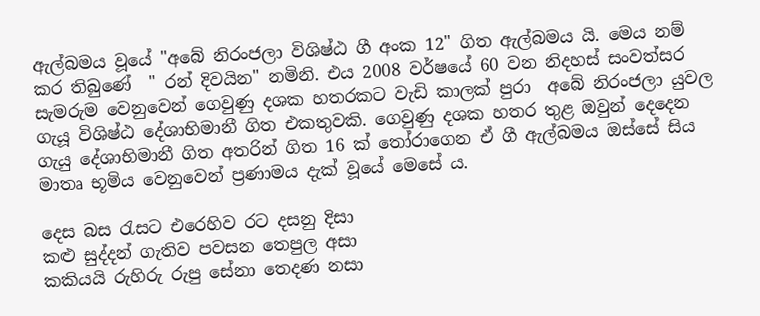ඇල්බමය වූයේ "අබේ නිරංජලා විශිෂ්ඨ ගී අංක 12" ගිත ඇල්බමය යි. මෙය නම් කර තිබුණේ  " රන් දිවයින" නමිනි. එය 2008 වර්ෂයේ 60 වන නිදහස් සංවත්සර  සැමරුම වෙනුවෙන් ගෙවුණු දශක හතරකට වැඩි කාලක් පුරා  අබේ නිරංජලා යුවල ගැයූ විශිෂ්ඨ දේශාභිමානී ගිත එකතුවකි. ගෙවුණු දශක හතර තුළ ඔවුන් දෙදෙන ගැයු දේශාභිමානී ගිත අතරින් ගිත 16 ක් තෝරාගෙන ඒ ගී ඇල්බමය ඔස්සේ සිය මාතෘ භූමිය වෙනුවෙන් ප්‍රණාමය දැක් වූයේ මෙසේ ය.

දෙස බස රැසට එරෙහිව රට දසනු දිසා
කළු සුද්දන් ගැතිව පවසන තෙපුල අසා
කකියයි රුහිරු රුපු සේනා තෙදණ නසා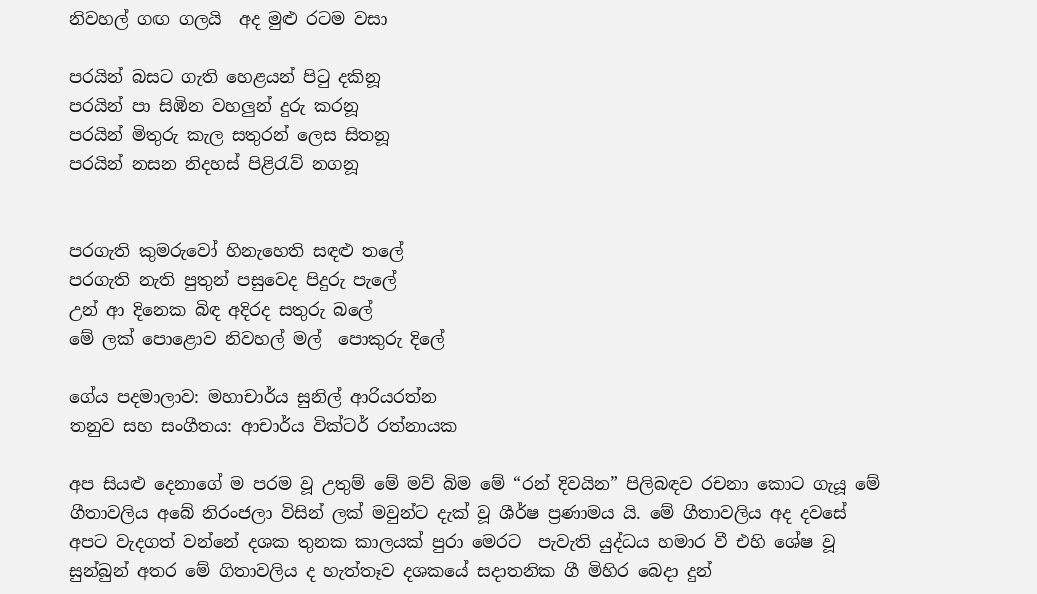නිවහල් ගඟ ගලයි  අද මුළු රටම වසා

පරයින් බසට ගැති හෙළයන් පිටු දකිනූ
පරයින් පා සිඹින වහලුන් දුරු කරනූ
පරයින් මිතුරු කැල සතුරන් ලෙස සිතනූ
පරයින් නසන නිදහස් පිළිරැව් නගනූ


පරගැති කුමරුවෝ හිනැහෙති සඳළු තලේ
පරගැති නැති පුතුන් පසුවෙද පිදුරු පැලේ
උන් ආ දිනෙක බිඳ අදිරද සතුරු බලේ
මේ ලක් පොළොව නිවහල් මල්  පොකුරු දිලේ

ගේය පදමාලාව: මහාචාර්ය සුනිල් ආරියරත්න
තනුව සහ සංගීතය: ආචාර්ය වික්ටර් රත්නායක

අප සියළු දෙනාගේ ම පරම වූ උතුම් මේ මව් බිම මේ “රන් දිවයින” පිලිබඳව රචනා කොට ගැයූ මේ ගීතාවලිය අබේ නිරංජලා විසින් ලක් ‍මවුන්ට දැක් වූ ශීර්ෂ ප්‍රණාමය යි. මේ ගීතාවලිය අද දවසේ අපට වැදගත් වන්නේ දශක තුනක කාලයක් පුරා මෙරට  පැවැති යුද්ධය හමාර වී එහි ශේෂ වූ සුන්බුන් අතර මේ ගිතාවලිය ද හැත්තෑව දශකයේ සදාතනික ගී මිහිර බෙදා දුන්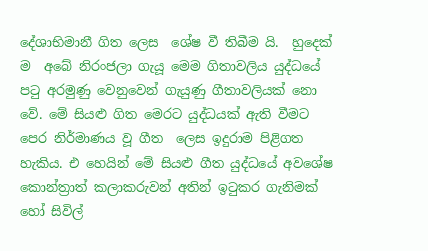දේශාභිමානී ගිත ලෙස  ශේෂ වී තිබීම යි.  හුදෙක් ම ‍ අබේ නිරංජලා ගැයූ මෙම ගිතාවලිය යුද්ධයේ පටු අරමුණු වෙනුවෙන් ගැයුණු ගීතාවලියක් නො වේ. මේ සියළු ගිත මෙරට යුද්ධයක් ඇති වීමට පෙර නිර්මාණය වූ ගීත  ලෙස ඉදුරාම පිළිගත හැකිය. එ හෙයින් මේ සියළු ගීත යුද්ධයේ අවශේෂ කොන්ත්‍රාත් කලාකරුවන් අතින් ඉටුකර ගැනිමක් හෝ සිවිල්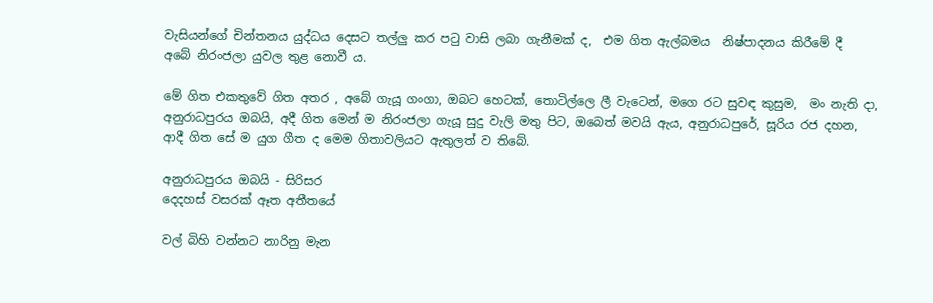වැසියන්ගේ චින්තනය යුද්ධය දෙසට තල්ලු කර පටු වාසි ලබා ගැනීමක් ද,  එම ගිත ඇල්බමය  නිෂ්පාදනය කිරීමේ දී  අබේ නිරංජලා යුවල තුළ නොවී ය.

මේ ගිත එකතුවේ ගිත අතර , අබේ ගැයූ ගංගා, ඔබට හෙටක්, තොටිල්ලෙ ලී වැටෙන්, මගෙ රට සුවඳ කුසුම,  මං නැති දා,  අනුරාධපුරය ඔබයි, අදී ගිත මෙන් ම නිරංජලා ගැයූ සුදු වැලි මතු පිට, ඔබෙත් මවයි ඇය, අනුරාධපුරේ, සූරිය රජ දහන, ආදී ගිත සේ ම යුග ගීත ද මෙම ගිතාවලියට ඇතුලත් ව තිබේ.

අනුරාධපුරය ඔබයි - සිරිසර
දෙදහස් වසරක් ඈත අතීතයේ

වල් බිහි වන්නට නාරිනු මැන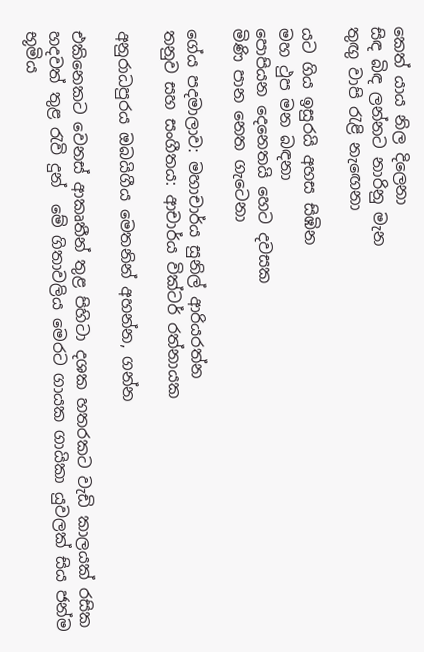කෙත් යාය නිල දිලෙනා
සිඳ බිඳ ලන්නට නාරිනු මැන
තුඟු වාපි රැළි නැ‍ඟෙනා

යට ගිය ඉසුරයි අහස සිඹින
මහ ථුප මන බඳනා
පොපියන දෙනෙතයි හෙට දවසක
මිණි පාන නෙත ගැටෙනා

ගේය පදමාලාව: මහාචාර්ය සුනිල් ආරියරත්න
තනුව සහ සංගීතය: ආචාර්ය වික්ටර් රත්නායක

අනුරාධපුරය ඔබයිගීය මෙතනින් අහන්න, ගන්න

එකිනෙකට වෙනස් ආකෘතීන් තුළ පිහිටා දශක හතරකට වැඩි කාලයක් රසික හදවත් තුළ රැවි දුන්  මේ ගිතාවලිය මෙරට ගායක ගායිකා යුවලක් සිය ජන්ම භූමිය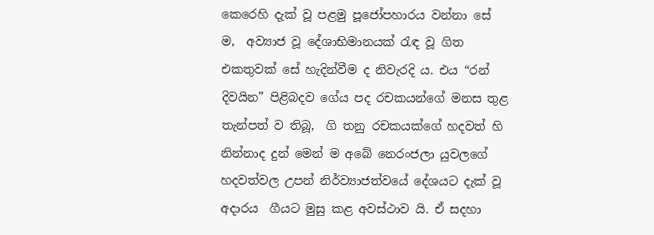කෙරෙහි දැක් වූ පළමු පූජෝපහාරය වන්නා සේ ම,  අව්‍යාජ වූ දේශාභිමානයක් රැඳ වූ ගිත එකතුවක් සේ හැදින්වීම ද නිවැරදි ය. එය “රන් දිවයින” පිළිබදව ගේය පද රචකයන්ගේ මනස තුළ තැන්පත් ව තිබූ,  ගි තනු රචකයක්ගේ හදවත් හි නින්නාද දුන් මෙන් ම අබේ නෙරංජලා යුවලගේ හදවත්වල උපන් නිර්ව්‍යාජත්වයේ දේශයට දැක් වූ අදාරය  ගීයට මුසු කළ අවස්ථාව යි. ඒ සදහා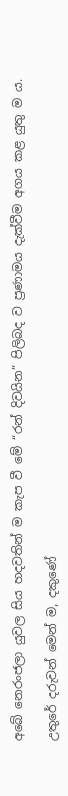අබේ නෙරංජලා යුවල සිය හදවතින් ම කැප වී මේ “රන් දිවයින” පිලිබද ව ප්‍රණාමය දැක්වීම අගය කළ යුතු ම ය.

උතුරේ දරුවන් මෙන් ම, දකුණේ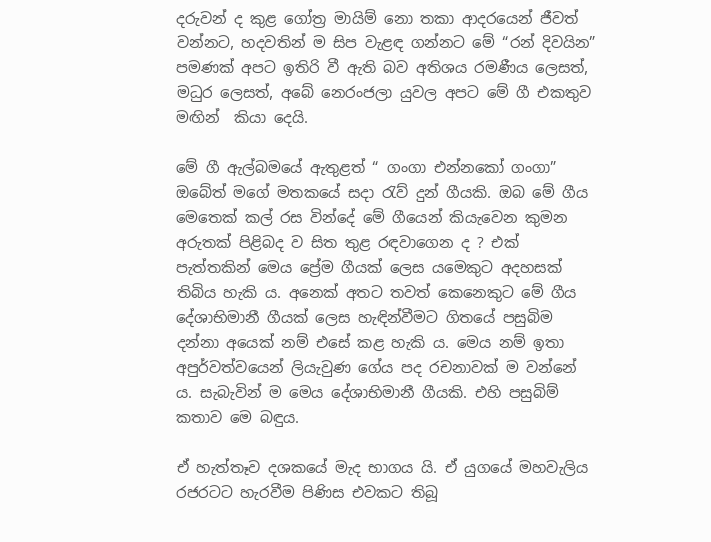දරුවන් ද කුළ ගෝත්‍ර මායිම් නො තකා ආදරයෙන් ජීවත් වන්නට, හදවතින් ම සිප වැළඳ ගන්නට මේ “රන් දිවයින”  පමණක් අපට ඉතිරි වී ඇති බව අතිශය රමණීය ලෙසත්, මධුර ලෙසත්, අබේ නෙරංජලා යුවල අපට මේ ගී එකතුව මඟින්  කියා දෙයි.

මේ ගී ඇල්බමයේ ඇතුළත් “ ගංගා එන්නකෝ ගංගා”  ඔබේත් මගේ මතකයේ සදා රැව් දුන් ගීයකි. ඔබ මේ ගීය මෙතෙක් කල් රස වින්දේ මේ ගීයෙන් කියැවෙන කුමන අරුතක් පිළිබද ව සිත තුළ රඳවාගෙන ද ? එක් පැත්තකින් මෙය ප්‍රේම ගීයක් ලෙස යමෙකුට අදහසක් තිබිය හැකි ය. අනෙක් අතට තවත් කෙනෙකුට මේ ගීය දේශාභිමානී ගීයක් ලෙස හැඳින්වීමට ගිතයේ පසුබිම දන්නා අයෙක් නම් එසේ කළ හැකි ය. මෙය නම් ඉතා අපුර්වත්වයෙන් ලියැවුණ ගේය පද රචනාවක් ම වන්නේ ය. සැබැවින් ම මෙය දේශාභිමානී ගීයකි. එහි පසුබිම් කතාව මෙ බඳුය.

ඒ හැත්තෑව දශකයේ මැද භාගය යි. ඒ යුගයේ මහවැලිය රජරටට හැරවීම පිණිස එවකට තිබූ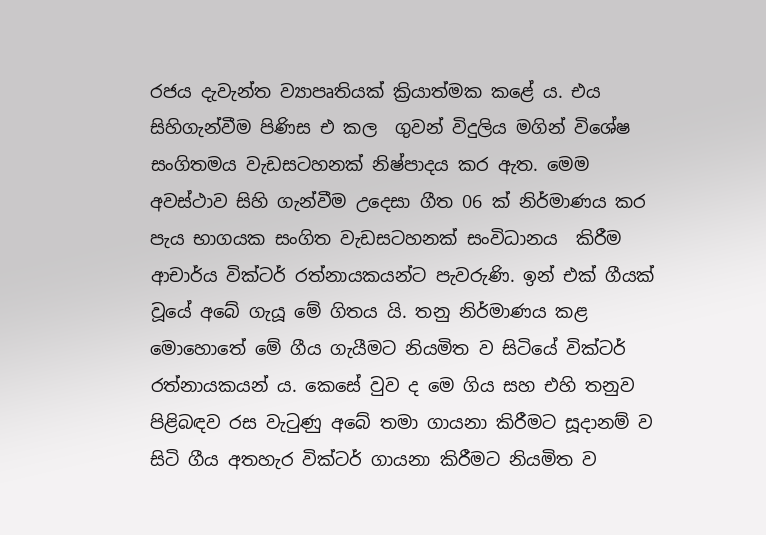රජය දැවැන්ත ව්‍යාපෘතියක් ක්‍රියාත්මක කළේ ය. එය සිහිගැන්වීම පිණිස එ කල  ගුවන් විදුලිය මගින් විශේෂ සංගිතමය වැඩසටහනක් නිෂ්පාදය කර ඇත. මෙම අවස්ථාව සිහි ගැන්වීම උදෙසා ගීත 06 ක් නිර්මාණය කර පැය භාගයක සංගිත වැඩසටහනක් සංවිධානය  කිරීම ආචාර්ය වික්ටර් රත්නායකයන්ට පැවරුණි. ඉන් එක් ගීයක් වූයේ අබේ ගැයූ මේ ගිතය යි. තනු නිර්මාණය කළ මොහොතේ මේ ගීය ගැයීමට නියමිත ව සිටියේ වික්ටර් රත්නායකයන් ය. කෙසේ වුව ද මෙ ගිය සහ එහි තනුව පිළිබඳව රස වැටුණු අබේ තමා ගායනා කිරීමට සූදානම් ව සිටි ගීය අතහැර වික්ටර් ගායනා කිරීමට නියමිත ව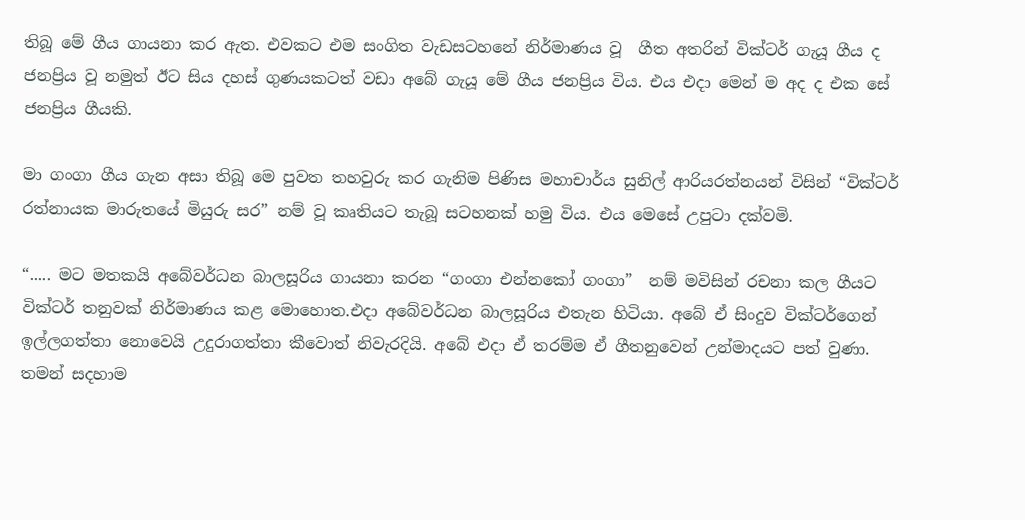තිබූ මේ ගීය ගායනා කර ඇත. එවකට එම සංගිත වැඩසටහනේ නිර්මාණය වූ  ගීත අතරින් වික්ටර් ගැයූ ගීය ද ජනප්‍රිය වූ නමුත් ඊට සිය දහස් ගුණයකටත් වඩා අබේ ගැයූ මේ ගීය ජනප්‍රිය විය. එය එදා මෙන් ම අද ද එක සේ ජනප්‍රිය ගීයකි.

මා ‍ගංගා ගීය ගැන අසා තිබූ මෙ පුවත තහවුරු කර ගැනිම පිණිස මහාචාර්ය සුනිල් ආරියරත්නයන් විසින් “වික්ටර් රත්නායක මාරුතයේ මියුරු සර” නම් වූ කෘතියට තැබූ සටහනක් හමු විය. එය මෙසේ උපුටා දක්වමි.

“..... මට මතකයි අබේවර්ධන බාලසූරිය ගායනා කරන “ගංගා එන්නකෝ ගංගා”  නම් මවිසින් රචනා කල ගීයට වික්ටර් තනුවක් නිර්මාණය කළ මොහොත.එදා අබේවර්ධන බාලසූරිය එතැන හිටියා. අබේ ඒ සිංදුව වික්ටර්ගෙන් ඉල්ලගත්තා නොවෙයි උදුරාගත්තා කීවොත් නිවැරදියි. අබේ එදා ඒ තරම්ම ඒ ගීතනුවෙන් උන්මාදයට පත් වුණා. තමන් සදහාම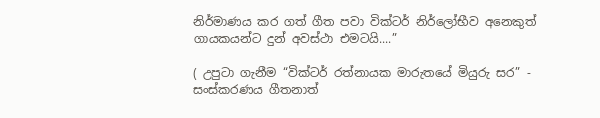නිර්මාණය කර ගත් ගීත පවා වික්ටර් නිර්ලෝභීව අනෙකුත් ගායකයන්ට දුන් අවස්ථා එමටයි....”

( උපුටා ගැනීම “වික්ටර් රත්නායක මාරුතයේ මියුරු සර” - සංස්කරණය ගීතනාත්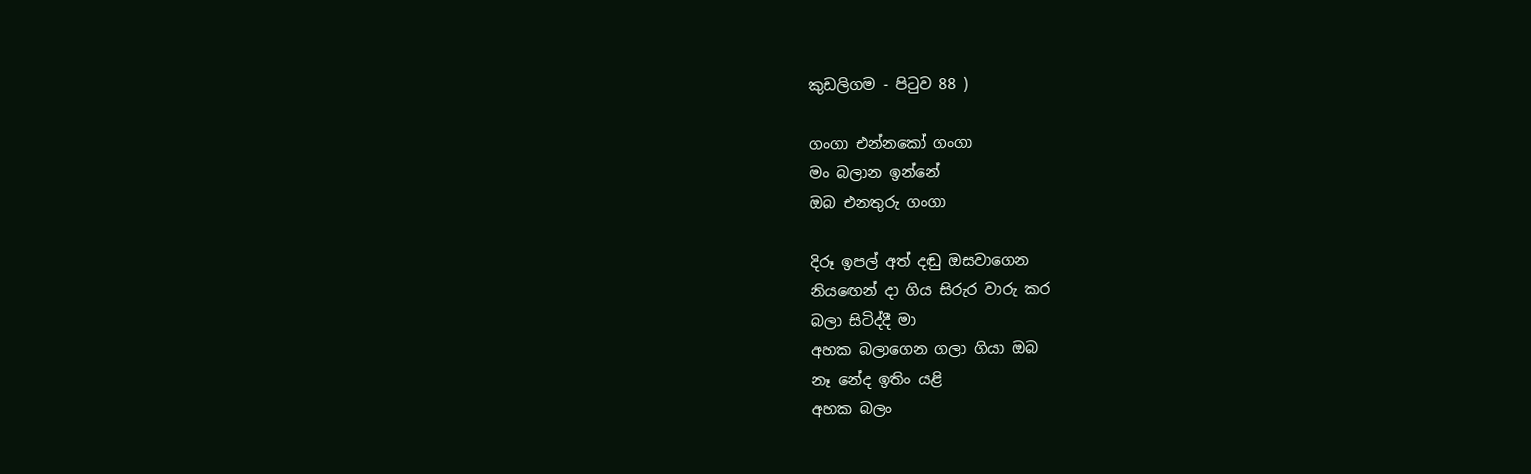කුඩලිගම - පිටුව 88 )

ගංගා එන්නකෝ ගංගා
මං බලාන ඉන්නේ
ඔබ එනතුරු ගංගා

දිරූ ඉපල් අත් දඬු ඔසවාගෙන
නිය‍ඟෙන් දා ගිය සිරුර වාරු කර
බලා සිටිද්දී මා
අහක බලාගෙන ගලා ගියා ඔබ
නෑ නේද ඉතිං යළි
අහක බලං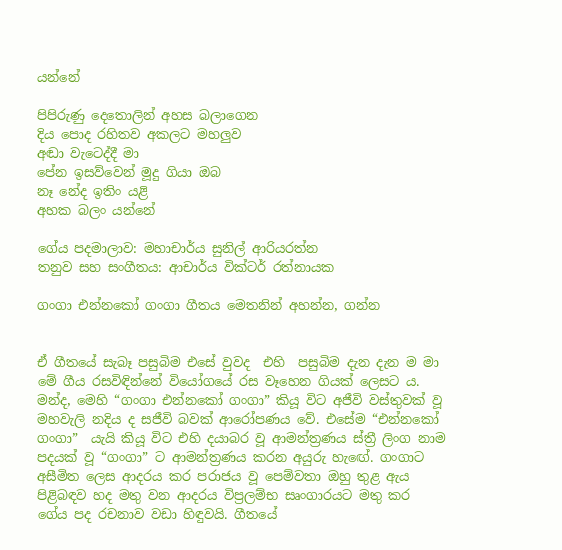යන්නේ

පිපිරුණු දෙතොලින් අහස බලාගෙන
දිය පොද රහිතව අකලට මහලුව
අඬා වැටෙද්දී මා
පේන ඉසව්වෙන් මූදු ගියා ඔබ
නෑ නේද ඉතිං යළි
අහක බලං යන්නේ

ගේය පදමාලාව: මහාචාර්ය සුනිල් ආරියරත්න
තනුව සහ සංගීතය: ආචාර්ය වික්ටර් රත්නායක

ගංගා එන්නකෝ ගංගා ගීතය මෙතනින් අහන්න, ගන්න


ඒ ගීතයේ සැබෑ පසුබිම එසේ වුවද  එහි  පසුබිම දැන දැන ම මා  මේ ගීය රසවිඳින්නේ වියෝගයේ රස වෑහෙන ගියක් ලෙසට ය. මන්ද, මෙහි “ගංගා එන්නකෝ ගංගා” කියූ විට අජීවි වස්තුවක් වූ මහවැලි නදිය ද සජීවි බවක් ආරෝපණය වේ. එසේම “එන්නකෝ ගංගා”  යැයි කියූ විට එහි දයාබර වූ ආමන්ත්‍රණය ස්ත්‍රී ලිංග නාම පදයක් වූ “ගංගා” ට ආමන්ත්‍රණය කරන අයුරු හැ‍ඟේ. ගංගාට අසීමිත ලෙස ආදරය කර පරාජය වූ පෙම්වතා ඔහු තුළ ඇය පිළිබඳව හද මතු වන ආදරය විප්‍රලම්භ සෘංගාරයට මතු කර ගේය පද රචනාව වඩා හිඳුවයි. ගීතයේ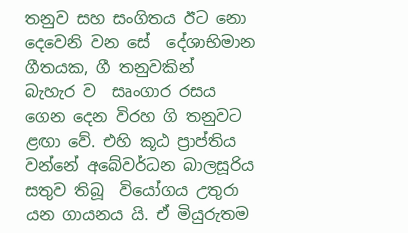තනුව සහ සංගිතය ඊට නො දෙවෙනි වන සේ  දේශාභිමාන ගීතයක, ගී තනුවකින්  බැහැර ව  සෘංගාර රසය ගෙන දෙන විරහ ගි තනුවට ළඟා වේ. එහි කූඨ ප්‍රාප්තිය වන්නේ අබේවර්ධන බාලසූරිය සතුව තිබූ  වියෝගය උතුරා යන ගායනය යි. ඒ මියුරුතම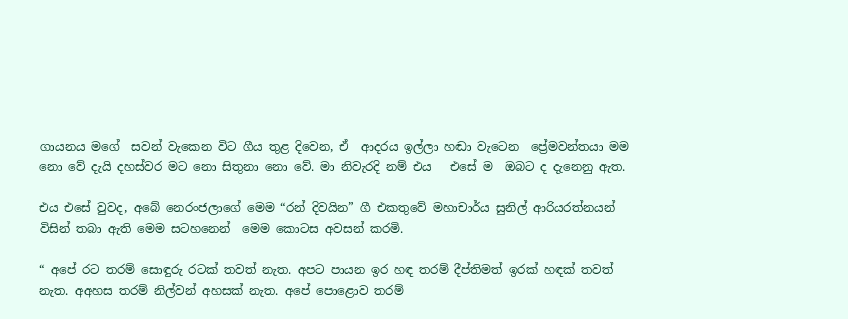ගායනය මගේ  සවන් වැකෙන විට ගීය තුළ දිවෙන, ඒ  ආදරය ඉල්ලා හඬා වැටෙන  ප්‍රේමවන්තයා මම නො වේ දැයි දහස්වර මට නො සිතුනා නො වේ. මා නිවැරදි නම් එය   එසේ ම  ඔබට ද දැනෙනු ඇත.

එය එසේ වුවද, අබේ නෙරංජලාගේ මෙම “රන් දිවයින” ගී එකතුවේ මහාචාර්ය සුනිල් ආරියරත්නයන් විසින් තබා ඇති මෙම සටහනෙන්  මෙම කොටස අවසන් කරමි.

“ අපේ රට තරම් සොඳුරු රටක් තවත් නැත. අපට පායන ඉර හඳ තරම් දීප්තිමත් ඉරක් හඳක් තවත් නැත. අඅහස තරම් නිල්වන් අහසක් නැත. අපේ පොළොව තරම්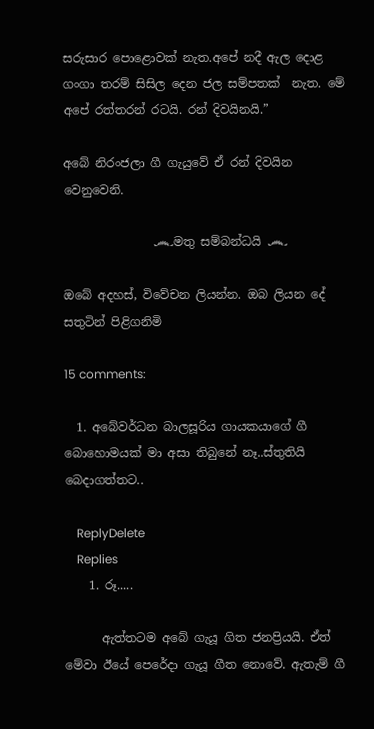සරුසාර පොළොවක් නැත.අපේ නදී ඇල දොළ ගංගා තරම් සිසිල දෙන ජල සම්පතක්  නැත. මේ අපේ රත්තරන් රටයි. රන් දිවයිනයි.”

අබේ නිරංජලා ගී ගැයුවේ ඒ රන් දිවයින වෙනුවෙනි.

               ෴මතු සම්බන්ධයි ෴

ඔබේ අදහස්, විවේචන ලියන්න. ඔබ ලියන දේ සතුටින් පිළිගනිමි

15 comments:

  1. අබේවර්ධන බාලසූරිය ගායකයාගේ ගී බොහොමයක් මා අසා තිබුනේ නෑ..ස්තුතියි බෙදාගත්තට..

    ReplyDelete
    Replies
    1. රූ.....

      ඇත්තටම අබේ ගැයූ ගිත ජනප්‍රියයි. ඒත් මේවා ඊයේ පෙරේදා ගැයූ ගීත නොවේ. ඇතැම් ගී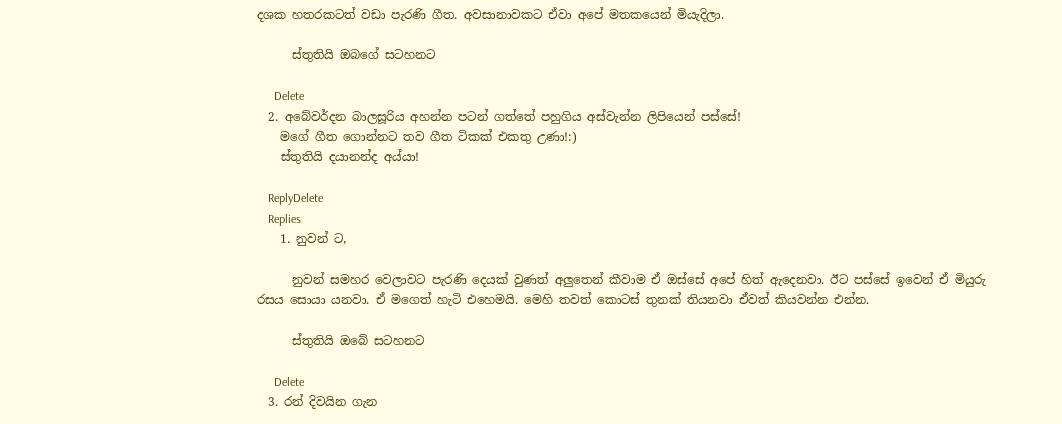දශක හතරකටත් වඩා පැරණි ගීත. අවසානාවකට ඒවා අපේ මතකයෙන් මියැදිලා.

      ස්තුතියි ඔබගේ සටහනට

      Delete
  2. අබේවර්දන බාලසූරිය අහන්න පටන් ගත්තේ පහුගිය අස්වැන්න ලිපියෙන් පස්සේ!
    මගේ ගීත ගොන්නට තව ගීත ටිකක් එකතු උණා!:)
    ස්තුතියි දයානන්ද අය්යා!

    ReplyDelete
    Replies
    1. නුවන් ට,

      නුවන් සමහර වෙලාවට පැරණි දෙයක් වුණත් අලුතෙන් කීවාම ඒ ඔස්සේ අපේ හිත් ඇදෙනවා. ඊට පස්සේ ඉවෙන් ඒ මියුරු රසය සොයා යනවා. ඒ මගෙත් හැටි එහෙමයි. මෙහි තවත් ‍කොටස් තුනක් තියනවා ඒවත් කියවන්න එන්න.

      ස්තුතියි ඔබේ සටහනට

      Delete
  3. රන් දිවයින ගැන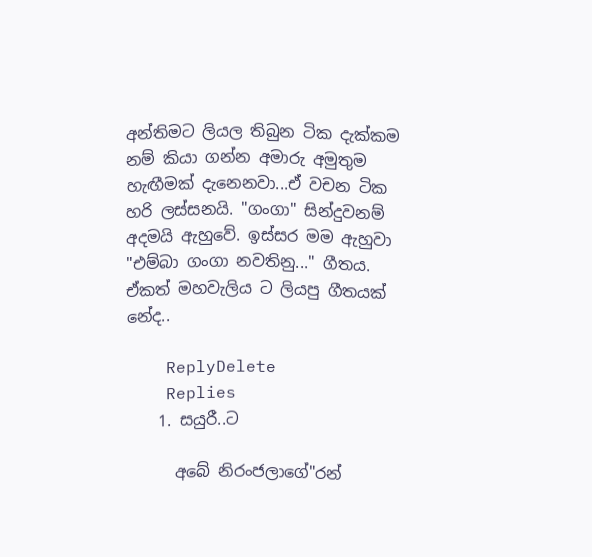අන්තිමට ලියල තිබුන ටික දැක්කම නම් කියා ගන්න අමාරු අමුතුම හැඟීමක් දැනෙනවා...ඒ වචන ටික හරි ලස්සනයි. "ගංගා" සින්දුවනම් අදමයි ඇහුවේ. ඉස්සර මම ඇහුවා "එම්බා ගංගා නවතිනු..." ගීතය. ඒකත් මහවැලිය ට ලියපු ගීතයක් නේද..

    ReplyDelete
    Replies
    1. සයුරී..ට

      අබේ නිරංජලාගේ"රන්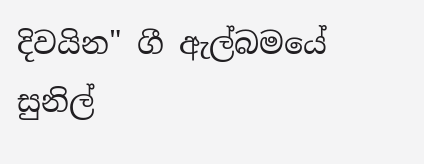දිවයින" ගී ඇල්බමයේ සුනිල්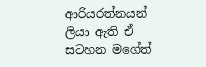ආරියරත්නයන් ලියා ඇති ඒ සටහන මගේත්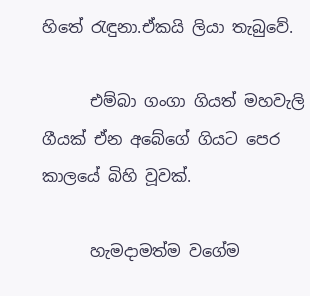හිතේ රැඳුනා.ඒකයි ලියා තැබුවේ.

      එම්බා ගංගා ගියත් මහවැලි ගීයක් ඒන අබේගේ ගියට පෙර කාලයේ බිහි වූවක්.

      හැමදාමත්ම වගේම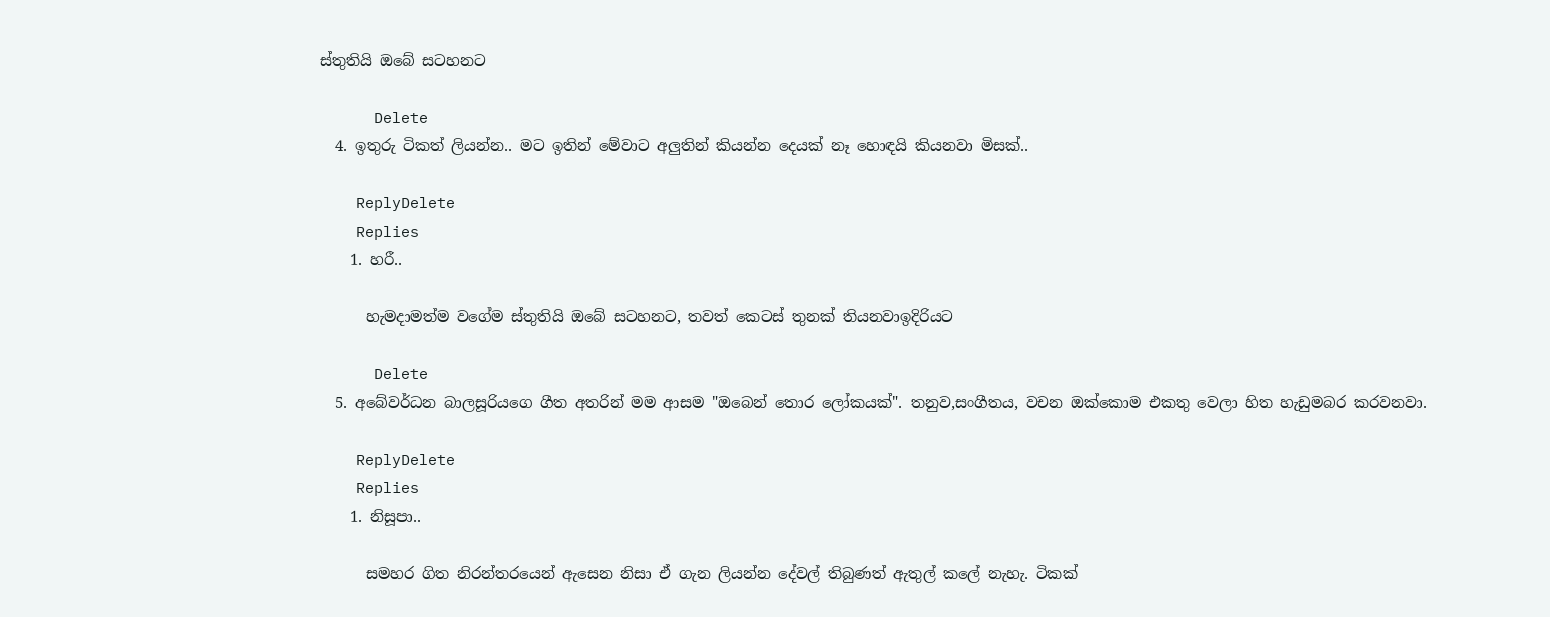ස්තුතියි ඔබේ සටහනට

      Delete
  4. ඉතුරු ටිකත් ලියන්න.. මට ඉතින් මේවාට අලුතින් කියන්න දෙයක් නෑ හොඳයි කියනවා මිසක්..

    ReplyDelete
    Replies
    1. හරී..

      හැමදාමත්ම වගේම ස්තුතියි ඔබේ සටහනට, තවත් කෙටස් තුනක් තියනවාඉදිරියට

      Delete
  5. අබේවර්ධන බාලසූරියගෙ ගීත අතරින් මම ආසම "ඔබෙන් තොර ලෝකයක්". තනුව,සංගීතය, වචන ඔක්කොම එකතු වෙලා හිත හැඩුමබර කරවනවා.

    ReplyDelete
    Replies
    1. නිසූපා..

      සමහර ගිත නිරන්තරයෙන් ඇසෙන නිසා ඒ ගැන ලියන්න දේවල් තිබුණත් ඇතුල් කලේ නැහැ. ටිකක්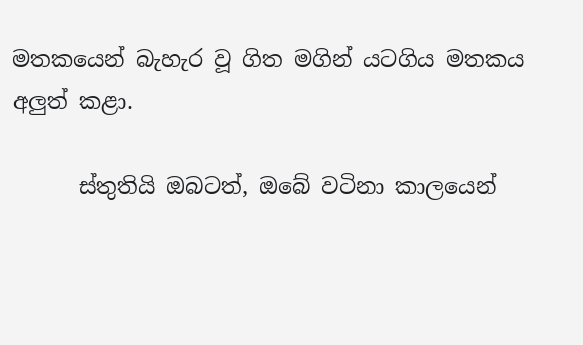මතකයෙන් බැහැර වූ ගිත මගින් යටගිය මතකය අලුත් කළා.

      ස්තුතියි ඔබටත්, ඔබේ වටිනා කාලයෙන්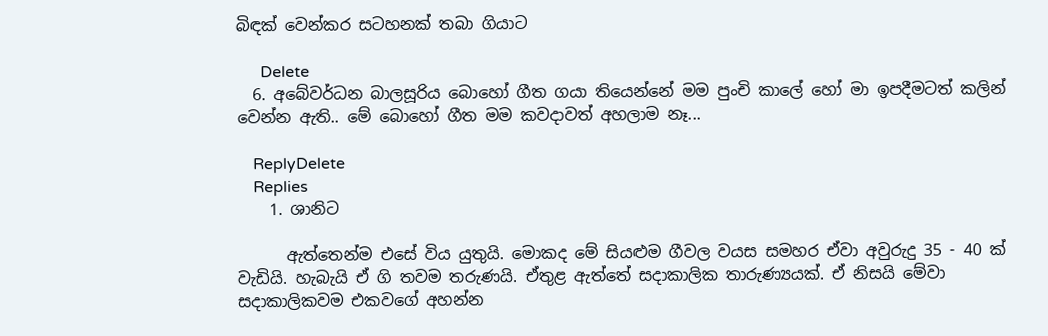බිඳක් වෙන්කර සටහනක් තබා ගියාට

      Delete
  6. අබේවර්ධන බාලසූරිය බොහෝ ගීත ගයා තියෙන්නේ මම පුංචි කාලේ හෝ මා ඉපදීමටත් කලින් වෙන්න ඇති.. මේ බොහෝ ගීත මම කවදාවත් අහලාම නෑ...

    ReplyDelete
    Replies
    1. ශානිට

      ඇත්තෙන්ම එසේ විය යුතුයි. මොකද මේ සියළුම ගීවල වයස සමහර ඒවා අවුරුදු 35 - 40 ක් වැඩියි. හැබැයි ඒ ගි තවම තරුණයි. ඒතුළ ඇත්තේ සද‍ාකාලික තාරුණ්‍යයක්. ඒ නිසයි මේවා සදාකාලිකවම එකවගේ අහන්න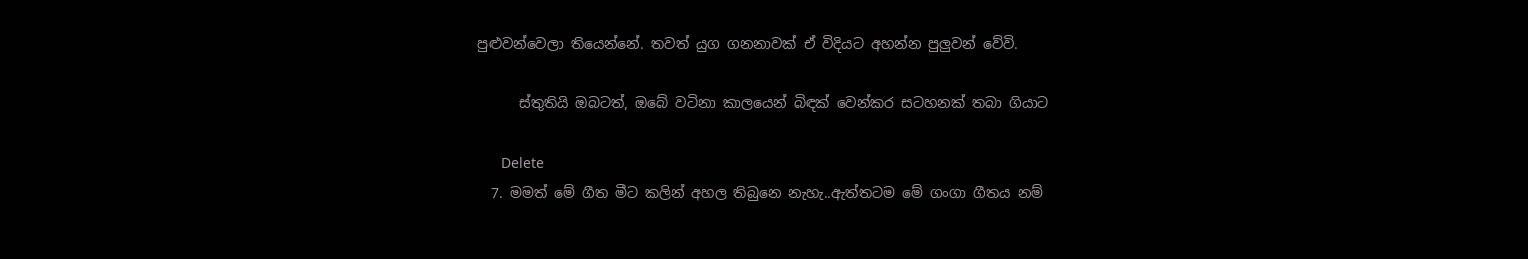පුළුවන්වෙලා තියෙන්නේ. තවත් යුග ගනනාවක් ඒ විදියට අහන්න පුලුවන් වේවි.

      ස්තුතියි ඔබටත්, ඔබේ වටිනා කාලයෙන් බිඳක් වෙන්කර සටහනක් තබා ගියාට

      Delete
  7. මමත් මේ ගීත මීට කලින් අහල තිබුනෙ නැහැ..ඇත්තටම මේ ගංගා ගීතය නම්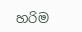හරිම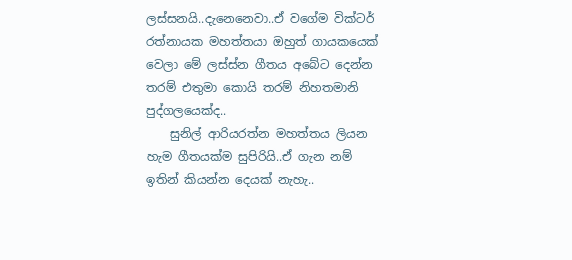ලස්සනයි..දැනෙනෙවා..ඒ වගේම වික්ටර් රත්නායක මහත්තයා ඔහුත් ගායකයෙක් වෙලා මේ ලස්ස්න ගීතය අබේට දෙන්න තරම් එතුමා කොයි තරම් නිහතමානි පුද්ගලයෙක්ද..
    සුනිල් ආරියරත්න මහත්තය ලියන හැම ගීතයක්ම සුපිරියි..ඒ ගැන නම් ඉතින් කියන්න දෙයක් නැහැ..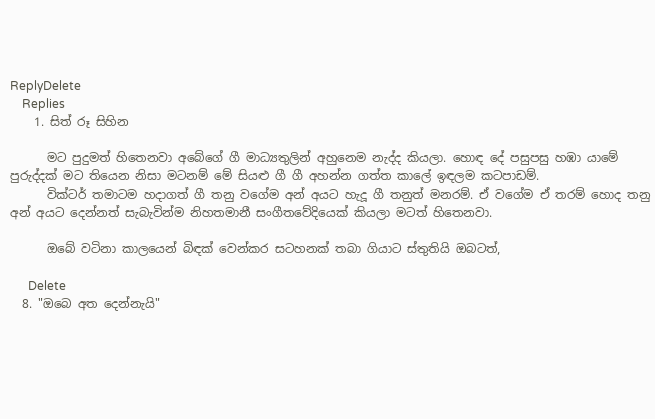ReplyDelete
    Replies
    1. සිත් රූ සිහින

      මට පුදුමත් හිතෙනවා අබේගේ ගී මාධ්‍යතුලින් අහුනෙම නැද්ද කියලා. හොඳ දේ පසුපසු හඹා යාමේ පුරුද්දක් මට තියෙන නිසා මටනම් මේ සියළු ගී ගී අහන්න ගත්ත කාලේ ඉඳලම කටපාඩම්.
      වික්ටර් තමාටම හදාගත් ගී තනු වගේම අන් අයට හැදූ ගී තනුත් මනරම්. ඒ වගේම ඒ තරම් හොද තනු අන් අයට දෙන්නත් සැබැවින්ම නිහතමානී සංගීතවේදියෙක් කියලා මටත් හිතෙනවා.

      ඔබේ වටිනා කාලයෙන් බිඳක් වෙන්කර සටහනක් තබා ගියාට ස්තුතියි ඔබටත්,

      Delete
  8. "ඔබෙ අත දෙන්නැයි"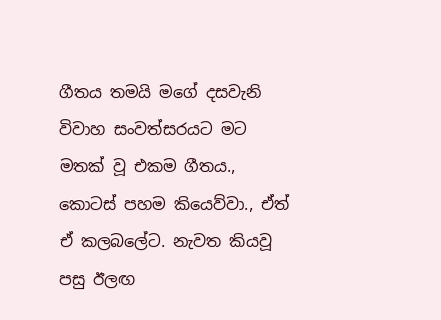ගීතය තමයි මගේ දසවැනි විවාහ සංවත්සරයට මට මතක් වූ එකම ගීතය., කොටස් පහම කියෙව්වා., ඒත් ඒ කලබලේට. නැවත කියවූ පසු ඊලඟ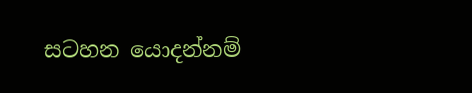සටහන යොදන්නම්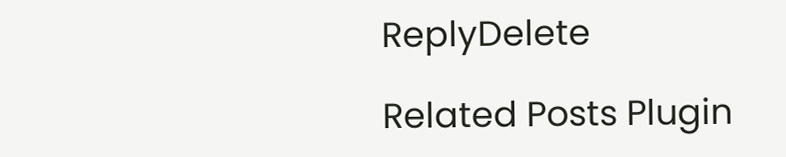ReplyDelete

Related Posts Plugin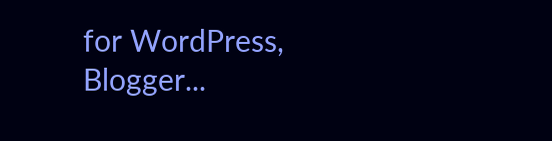for WordPress, Blogger...